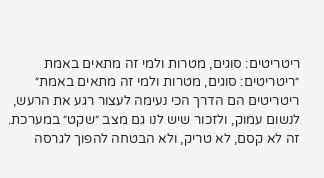ריטריטים: סוגים, מטרות ולמי זה מתאים באמת
״ריטריטים: סוגים, מטרות ולמי זה מתאים באמת״
ריטריטים הם הדרך הכי נעימה לעצור רגע את הרעש, לנשום עמוק, ולזכור שיש לנו גם מצב ״שקט״ במערכת.
זה לא קסם, לא טריק, ולא הבטחה להפוך לגרסה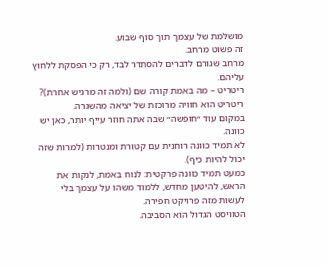מושלמת של עצמך תוך סוף שבוע.
זה פשוט מרחב.
מרחב שגורם לדברים להסתדר לבד, רק כי הפסקת ללחוץ עליהם.
ריטריט – מה באמת קורה שם (ולמה זה מרגיש אחרת)?
ריטריט הוא חוויה מרוכזת של יציאה מהשגרה.
במקום עוד ״חופשה״ שבה אתה חוזר עייף יותר, כאן יש כוונה.
לא תמיד כוונה רוחנית עם קטורת ומנטרות (למרות שזה יכול להיות כיף).
כמעט תמיד כוונה פרקטית: לנוח באמת, לנקות את הראש, להיטען מחדש, ללמוד משהו על עצמך בלי לעשות מזה פרויקט חפירה.
הטוויסט הגדול הוא הסביבה.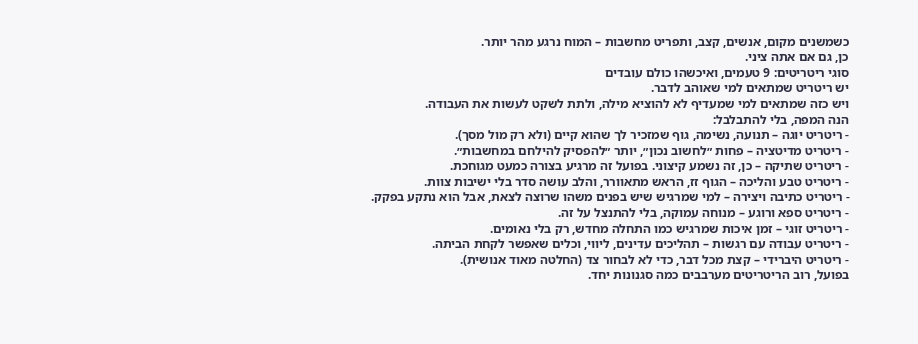כשמשנים מקום, אנשים, קצב, ותפריט מחשבות – המוח נרגע מהר יותר.
כן, גם אם אתה ציני.
סוגי ריטריטים: 9 טעמים, ואיכשהו כולם עובדים
יש ריטריט שמתאים למי שאוהב לדבר.
ויש כזה שמתאים למי שמעדיף לא להוציא מילה, ולתת לשקט לעשות את העבודה.
הנה המפה, בלי להתבלבל:
- ריטריט יוגה – תנועה, נשימה, גוף שמזכיר לך שהוא קיים (ולא רק מול מסך).
- ריטריט מדיטציה – פחות ״לחשוב נכון״, יותר ״להפסיק להילחם במחשבות״.
- ריטריט שתיקה – כן, זה נשמע קיצוני. בפועל זה מרגיע בצורה כמעט מגוחכת.
- ריטריט טבע והליכה – הגוף זז, הראש מתאוורר, והלב עושה סדר בלי ישיבות צוות.
- ריטריט כתיבה ויצירה – למי שמרגיש שיש בפנים משהו שרוצה לצאת, אבל הוא נתקע בפקק.
- ריטריט ספא ורוגע – מנוחה עמוקה, בלי להתנצל על זה.
- ריטריט זוגי – זמן איכות שמרגיש כמו התחלה מחדש, רק בלי נאומים.
- ריטריט עבודה עם רגשות – תהליכים עדינים, ליווי, וכלים שאפשר לקחת הביתה.
- ריטריט היברידי – קצת מכל דבר, כדי לא לבחור צד (החלטה מאוד אנושית).
בפועל, רוב הריטריטים מערבבים כמה סגנונות יחד.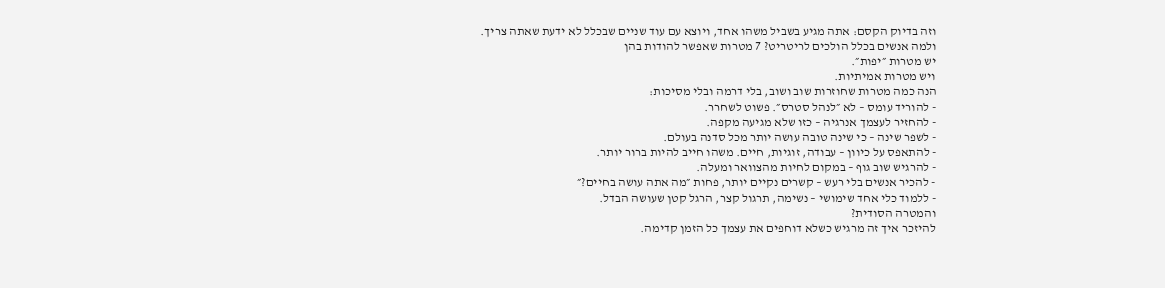וזה בדיוק הקסם: אתה מגיע בשביל משהו אחד, ויוצא עם עוד שניים שבכלל לא ידעת שאתה צריך.
ולמה אנשים בכלל הולכים לריטריט? 7 מטרות שאפשר להודות בהן
יש מטרות ״יפות״.
ויש מטרות אמיתיות.
הנה כמה מטרות שחוזרות שוב ושוב, בלי דרמה ובלי מסיכות:
- להוריד עומס – לא ״לנהל סטרס״. פשוט לשחרר.
- להחזיר לעצמך אנרגיה – כזו שלא מגיעה מקפה.
- לשפר שינה – כי שינה טובה עושה יותר מכל סדנה בעולם.
- להתאפס על כיוון – עבודה, זוגיות, חיים. משהו חייב להיות ברור יותר.
- להרגיש שוב גוף – במקום לחיות מהצוואר ומעלה.
- להכיר אנשים בלי רעש – קשרים נקיים יותר, פחות ״מה אתה עושה בחיים?״
- ללמוד כלי אחד שימושי – נשימה, תרגול קצר, הרגל קטן שעושה הבדל.
והמטרה הסודית?
להיזכר איך זה מרגיש כשלא דוחפים את עצמך כל הזמן קדימה.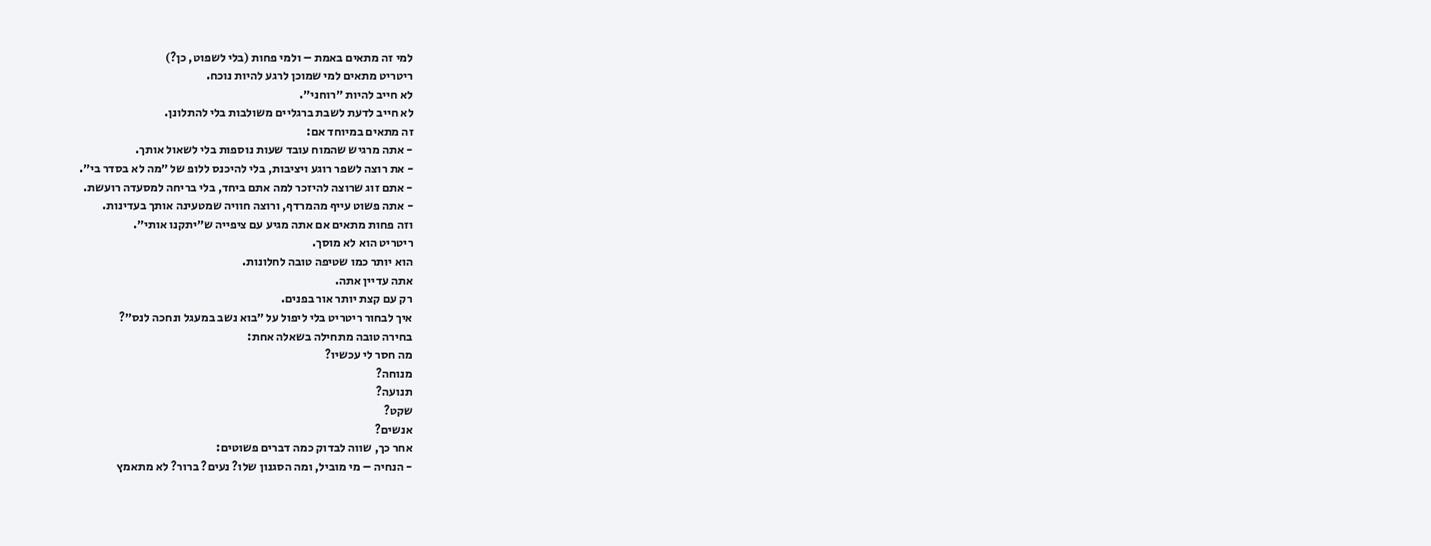למי זה מתאים באמת – ולמי פחות (בלי לשפוט, כן?)
ריטריט מתאים למי שמוכן לרגע להיות נוכח.
לא חייב להיות ״רוחני״.
לא חייב לדעת לשבת ברגליים משולבות בלי להתלונן.
זה מתאים במיוחד אם:
- אתה מרגיש שהמוח עובד שעות נוספות בלי לשאול אותך.
- את רוצה לשפר רוגע ויציבות, בלי להיכנס ללופ של ״מה לא בסדר בי״.
- אתם זוג שרוצה להיזכר למה אתם ביחד, בלי בריחה למסעדה רועשת.
- אתה פשוט עייף מהמרדף, ורוצה חוויה שמטעינה אותך בעדינות.
וזה פחות מתאים אם אתה מגיע עם ציפייה ש״יתקנו אותי״.
ריטריט הוא לא מוסך.
הוא יותר כמו שטיפה טובה לחלונות.
אתה עדיין אתה.
רק עם קצת יותר אור בפנים.
איך לבחור ריטריט בלי ליפול על ״בוא נשב במעגל ונחכה לנס״?
בחירה טובה מתחילה בשאלה אחת:
מה חסר לי עכשיו?
מנוחה?
תנועה?
שקט?
אנשים?
אחר כך, שווה לבדוק כמה דברים פשוטים:
- הנחיה – מי מוביל, ומה הסגנון שלו? נעים? ברור? לא מתאמץ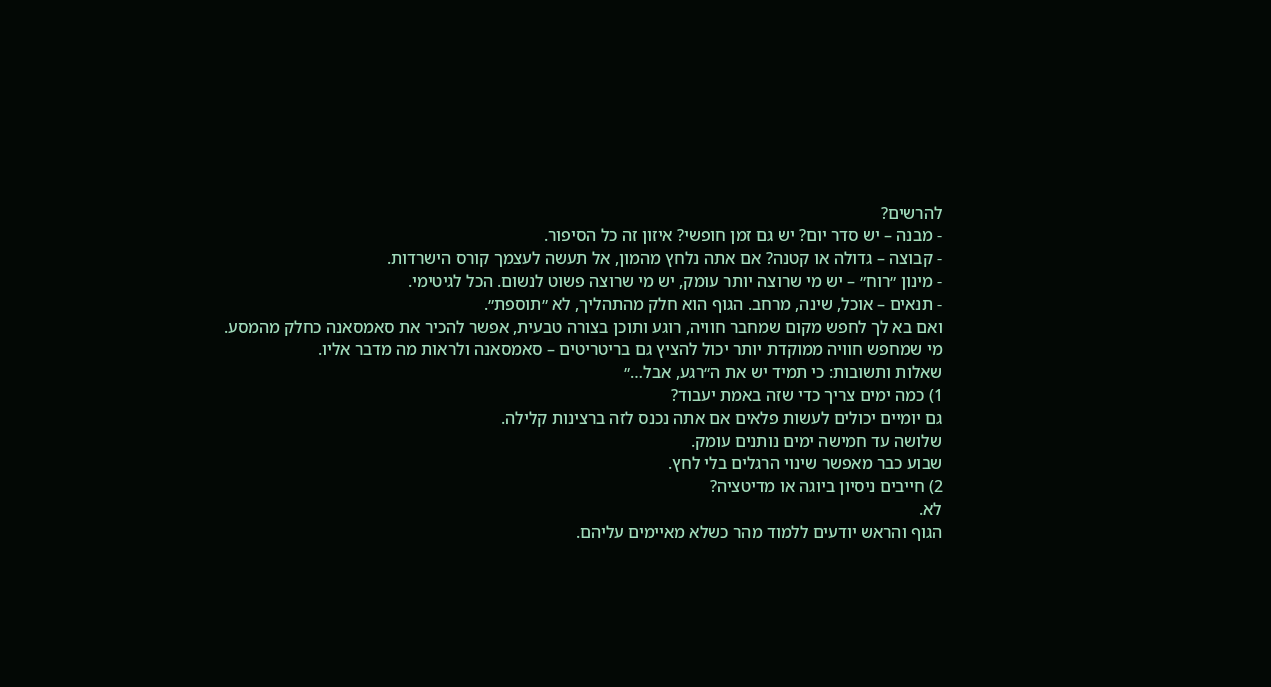להרשים?
- מבנה – יש סדר יום? יש גם זמן חופשי? איזון זה כל הסיפור.
- קבוצה – גדולה או קטנה? אם אתה נלחץ מהמון, אל תעשה לעצמך קורס הישרדות.
- מינון ״רוח״ – יש מי שרוצה יותר עומק, יש מי שרוצה פשוט לנשום. הכל לגיטימי.
- תנאים – אוכל, שינה, מרחב. הגוף הוא חלק מהתהליך, לא ״תוספת״.
ואם בא לך לחפש מקום שמחבר חוויה, רוגע ותוכן בצורה טבעית, אפשר להכיר את סאמסאנה כחלק מהמסע.
מי שמחפש חוויה ממוקדת יותר יכול להציץ גם בריטריטים – סאמסאנה ולראות מה מדבר אליו.
שאלות ותשובות: כי תמיד יש את ה״רגע, אבל…״
1) כמה ימים צריך כדי שזה באמת יעבוד?
גם יומיים יכולים לעשות פלאים אם אתה נכנס לזה ברצינות קלילה.
שלושה עד חמישה ימים נותנים עומק.
שבוע כבר מאפשר שינוי הרגלים בלי לחץ.
2) חייבים ניסיון ביוגה או מדיטציה?
לא.
הגוף והראש יודעים ללמוד מהר כשלא מאיימים עליהם.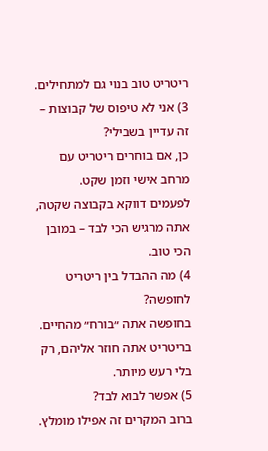ריטריט טוב בנוי גם למתחילים.
3) אני לא טיפוס של קבוצות – זה עדיין בשבילי?
כן, אם בוחרים ריטריט עם מרחב אישי וזמן שקט.
לפעמים דווקא בקבוצה שקטה, אתה מרגיש הכי לבד – במובן הכי טוב.
4) מה ההבדל בין ריטריט לחופשה?
בחופשה אתה ״בורח״ מהחיים.
בריטריט אתה חוזר אליהם, רק בלי רעש מיותר.
5) אפשר לבוא לבד?
ברוב המקרים זה אפילו מומלץ.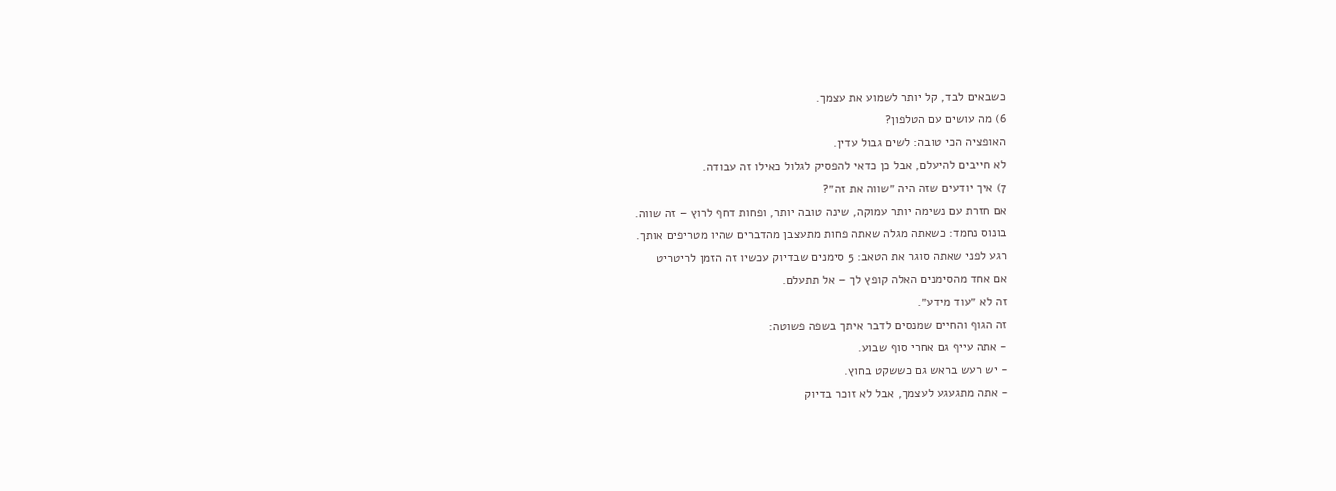כשבאים לבד, קל יותר לשמוע את עצמך.
6) מה עושים עם הטלפון?
האופציה הכי טובה: לשים גבול עדין.
לא חייבים להיעלם, אבל כן כדאי להפסיק לגלול כאילו זה עבודה.
7) איך יודעים שזה היה ״שווה את זה״?
אם חזרת עם נשימה יותר עמוקה, שינה טובה יותר, ופחות דחף לרוץ – זה שווה.
בונוס נחמד: כשאתה מגלה שאתה פחות מתעצבן מהדברים שהיו מטריפים אותך.
רגע לפני שאתה סוגר את הטאב: 5 סימנים שבדיוק עכשיו זה הזמן לריטריט
אם אחד מהסימנים האלה קופץ לך – אל תתעלם.
זה לא ״עוד מידע״.
זה הגוף והחיים שמנסים לדבר איתך בשפה פשוטה:
- אתה עייף גם אחרי סוף שבוע.
- יש רעש בראש גם כששקט בחוץ.
- אתה מתגעגע לעצמך, אבל לא זוכר בדיוק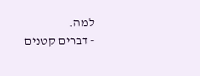למה.
- דברים קטנים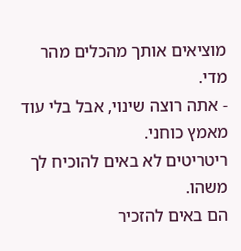מוציאים אותך מהכלים מהר מדי.
- אתה רוצה שינוי, אבל בלי עוד מאמץ כוחני.
ריטריטים לא באים להוכיח לך משהו.
הם באים להזכיר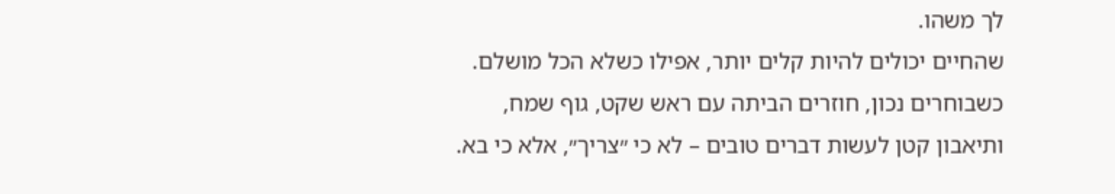לך משהו.
שהחיים יכולים להיות קלים יותר, אפילו כשלא הכל מושלם.
כשבוחרים נכון, חוזרים הביתה עם ראש שקט, גוף שמח, ותיאבון קטן לעשות דברים טובים – לא כי ״צריך״, אלא כי בא.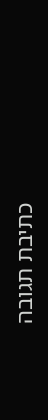כתיבת תגובה